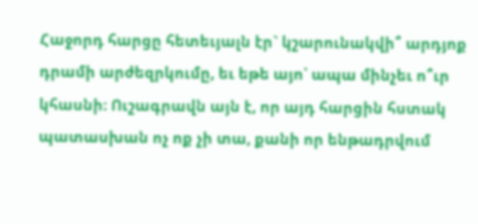Հաջորդ հարցը հետեւյալն էր` կշարունակվի՞ արդյոք դրամի արժեզրկումը, եւ եթե այո՝ ապա մինչեւ ո՞ւր կհասնի։ Ուշագրավն այն է, որ այդ հարցին հստակ պատասխան ոչ ոք չի տա, քանի որ ենթադրվում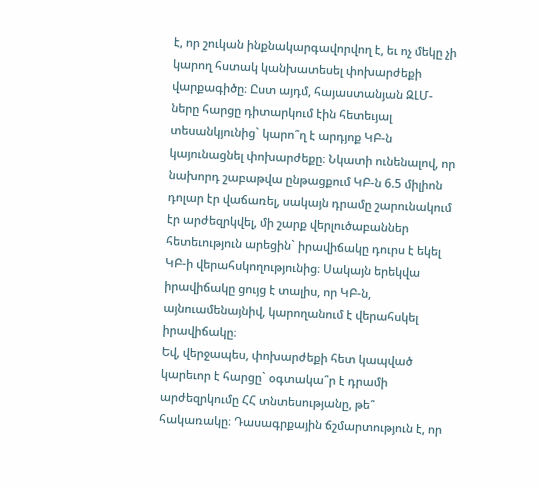է, որ շուկան ինքնակարգավորվող է, եւ ոչ մեկը չի կարող հստակ կանխատեսել փոխարժեքի վարքագիծը։ Ըստ այդմ, հայաստանյան ԶԼՄ-ները հարցը դիտարկում էին հետեւյալ տեսանկյունից` կարո՞ղ է արդյոք ԿԲ-ն կայունացնել փոխարժեքը։ Նկատի ունենալով, որ նախորդ շաբաթվա ընթացքում ԿԲ-ն 6.5 միլիոն դոլար էր վաճառել, սակայն դրամը շարունակում էր արժեզրկվել, մի շարք վերլուծաբաններ հետեւություն արեցին` իրավիճակը դուրս է եկել ԿԲ-ի վերահսկողությունից։ Սակայն երեկվա իրավիճակը ցույց է տալիս, որ ԿԲ-ն, այնուամենայնիվ, կարողանում է վերահսկել իրավիճակը։
Եվ, վերջապես, փոխարժեքի հետ կապված կարեւոր է հարցը` օգտակա՞ր է դրամի արժեզրկումը ՀՀ տնտեսությանը, թե՞ հակառակը։ Դասագրքային ճշմարտություն է, որ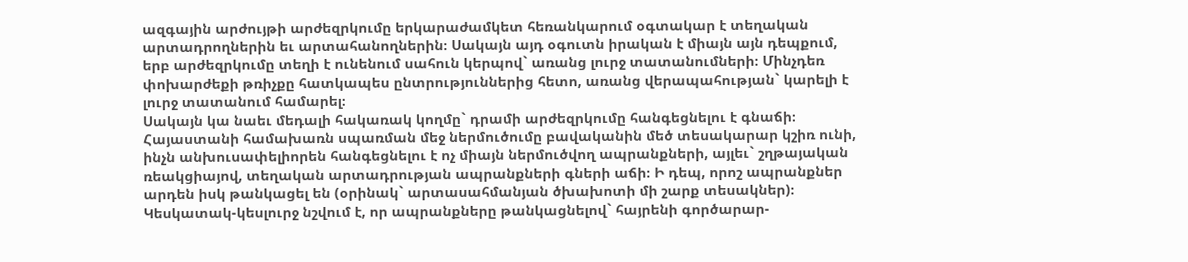ազգային արժույթի արժեզրկումը երկարաժամկետ հեռանկարում օգտակար է տեղական արտադրողներին եւ արտահանողներին։ Սակայն այդ օգուտն իրական է միայն այն դեպքում, երբ արժեզրկումը տեղի է ունենում սահուն կերպով` առանց լուրջ տատանումների։ Մինչդեռ փոխարժեքի թռիչքը հատկապես ընտրություններից հետո, առանց վերապահության` կարելի է լուրջ տատանում համարել։
Սակայն կա նաեւ մեդալի հակառակ կողմը` դրամի արժեզրկումը հանգեցնելու է գնաճի։ Հայաստանի համախառն սպառման մեջ ներմուծումը բավականին մեծ տեսակարար կշիռ ունի, ինչն անխուսափելիորեն հանգեցնելու է ոչ միայն ներմուծվող ապրանքների, այլեւ` շղթայական ռեակցիայով, տեղական արտադրության ապրանքների գների աճի։ Ի դեպ, որոշ ապրանքներ արդեն իսկ թանկացել են (օրինակ` արտասահմանյան ծխախոտի մի շարք տեսակներ)։ Կեսկատակ-կեսլուրջ նշվում է, որ ապրանքները թանկացնելով` հայրենի գործարար-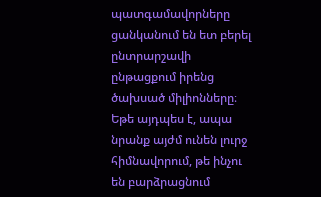պատգամավորները ցանկանում են ետ բերել ընտրարշավի ընթացքում իրենց ծախսած միլիոնները։ Եթե այդպես է, ապա նրանք այժմ ունեն լուրջ հիմնավորում, թե ինչու են բարձրացնում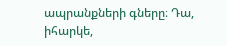ապրանքների գները։ Դա, իհարկե,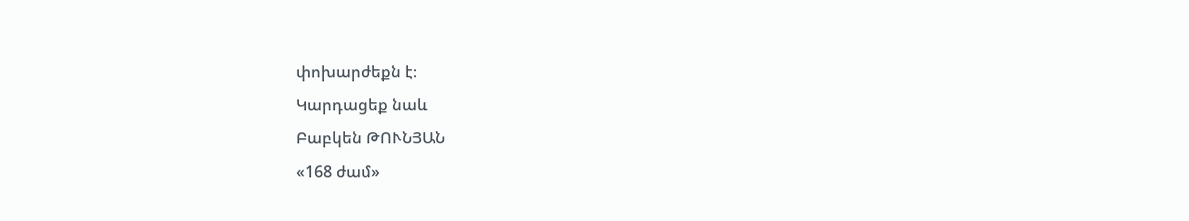փոխարժեքն է։
Կարդացեք նաև
Բաբկեն ԹՈՒՆՅԱՆ
«168 ժամ»